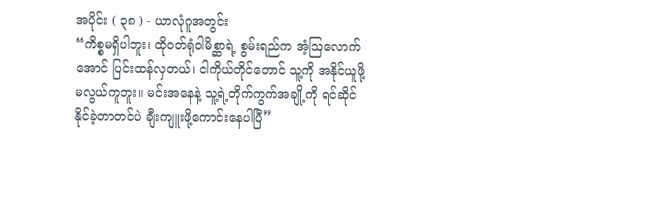အပိုင်း ( ၃၈ ) - ယာလုံဂူအတွင်း
“ကိစ္စမရှိပါဘူး၊ ထိုဝတ်ရုံဝါမိစ္ဆာရဲ့ စွမ်းရည်က အံ့ဩလောက်အောင် ပြင်းထန်လှတယ်၊ ငါကိုယ်တိုင်တောင် သူ့ကို အနိုင်ယူဖို့ မလွယ်ကူဘူး။ မင်းအနေနဲ့ သူ့ရဲ့တိုက်ကွက်အချို့ကို ရင်ဆိုင်နိုင်ခဲ့တာတင်ပဲ ချီးကျူးဖို့ကောင်းနေပါပြီ”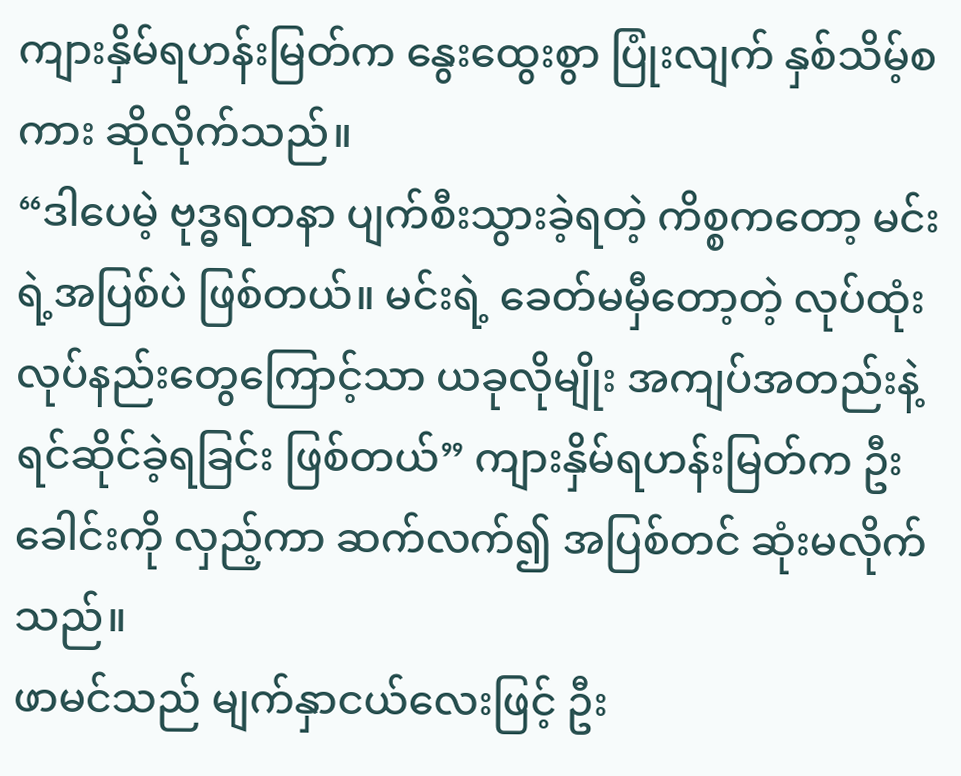ကျားနှိမ်ရဟန်းမြတ်က နွေးထွေးစွာ ပြုံးလျက် နှစ်သိမ့်စကား ဆိုလိုက်သည်။
“ဒါပေမဲ့ ဗုဒ္ဓရတနာ ပျက်စီးသွားခဲ့ရတဲ့ ကိစ္စကတော့ မင်းရဲ့အပြစ်ပဲ ဖြစ်တယ်။ မင်းရဲ့ ခေတ်မမှီတော့တဲ့ လုပ်ထုံးလုပ်နည်းတွေကြောင့်သာ ယခုလိုမျိုး အကျပ်အတည်းနဲ့ ရင်ဆိုင်ခဲ့ရခြင်း ဖြစ်တယ်” ကျားနှိမ်ရဟန်းမြတ်က ဦးခေါင်းကို လှည့်ကာ ဆက်လက်၍ အပြစ်တင် ဆုံးမလိုက်သည်။
ဖာမင်သည် မျက်နှာငယ်လေးဖြင့် ဦး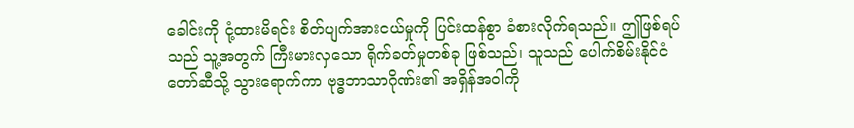ခေါင်းကို ငုံ့ထားမိရင်း စိတ်ပျက်အားငယ်မှုကို ပြင်းထန်စွာ ခံစားလိုက်ရသည်။ ဤဖြစ်ရပ်သည် သူ့အတွက် ကြီးမားလှသော ရိုက်ခတ်မှုတစ်ခု ဖြစ်သည်၊ သူသည် ပေါက်စိမ်းနိုင်ငံတော်ဆီသို့ သွားရောက်ကာ ဗုဒ္ဓဘာသာဂိုဏ်း၏ အရှိန်အဝါကို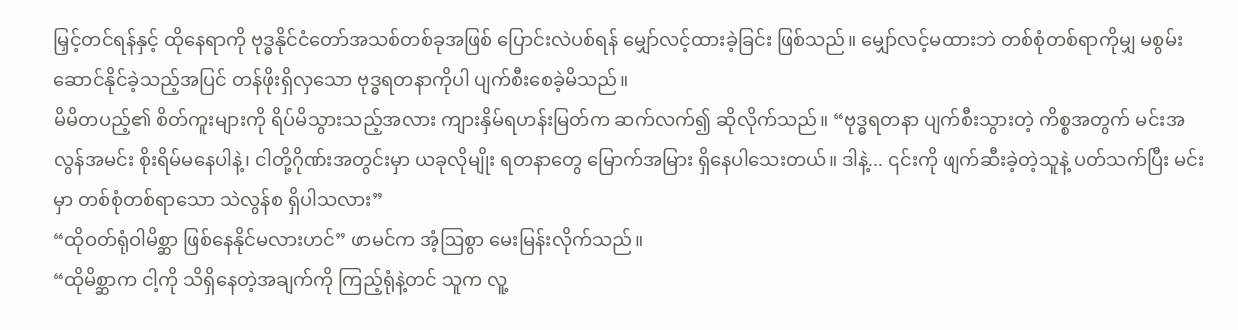မြှင့်တင်ရန်နှင့် ထိုနေရာကို ဗုဒ္ဓနိုင်ငံတော်အသစ်တစ်ခုအဖြစ် ပြောင်းလဲပစ်ရန် မျှော်လင့်ထားခဲ့ခြင်း ဖြစ်သည်။ မျှော်လင့်မထားဘဲ တစ်စုံတစ်ရာကိုမျှ မစွမ်းဆောင်နိုင်ခဲ့သည့်အပြင် တန်ဖိုးရှိလှသော ဗုဒ္ဓရတနာကိုပါ ပျက်စီးစေခဲ့မိသည်။
မိမိတပည့်၏ စိတ်ကူးများကို ရိပ်မိသွားသည့်အလား ကျားနှိမ်ရဟန်းမြတ်က ဆက်လက်၍ ဆိုလိုက်သည်။ “ဗုဒ္ဓရတနာ ပျက်စီးသွားတဲ့ ကိစ္စအတွက် မင်းအလွန်အမင်း စိုးရိမ်မနေပါနဲ့၊ ငါတို့ဂိုဏ်းအတွင်းမှာ ယခုလိုမျိုး ရတနာတွေ မြောက်အမြား ရှိနေပါသေးတယ်။ ဒါနဲ့... ၎င်းကို ဖျက်ဆီးခဲ့တဲ့သူနဲ့ ပတ်သက်ပြီး မင်းမှာ တစ်စုံတစ်ရာသော သဲလွန်စ ရှိပါသလား”
“ထိုဝတ်ရုံဝါမိစ္ဆာ ဖြစ်နေနိုင်မလားဟင်” ဖာမင်က အံ့ဩစွာ မေးမြန်းလိုက်သည်။
“ထိုမိစ္ဆာက ငါ့ကို သိရှိနေတဲ့အချက်ကို ကြည့်ရုံနဲ့တင် သူက လူ့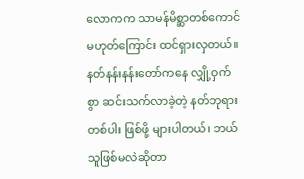လောကက သာမန်မိစ္ဆာတစ်ကောင် မဟုတ်ကြောင်း ထင်ရှားလှတယ်။ နတ်နန်းနန်းတော်ကနေ လျှို့ဝှက်စွာ ဆင်းသက်လာခဲ့တဲ့ နတ်ဘုရားတစ်ပါး ဖြစ်ဖို့ များပါတယ်၊ ဘယ်သူဖြစ်မလဲဆိုတာ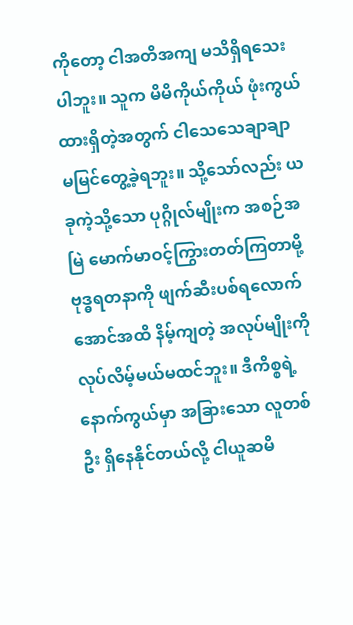ကိုတော့ ငါအတိအကျ မသိရှိရသေးပါဘူး။ သူက မိမိကိုယ်ကိုယ် ဖုံးကွယ်ထားရှိတဲ့အတွက် ငါသေသေချာချာ မမြင်တွေ့ခဲ့ရဘူး။ သို့သော်လည်း ယခုကဲ့သို့သော ပုဂ္ဂိုလ်မျိုးက အစဉ်အမြဲ မောက်မာဝင့်ကြွားတတ်ကြတာမို့ ဗုဒ္ဓရတနာကို ဖျက်ဆီးပစ်ရလောက်အောင်အထိ နိမ့်ကျတဲ့ အလုပ်မျိုးကို လုပ်လိမ့်မယ်မထင်ဘူး။ ဒီကိစ္စရဲ့ နောက်ကွယ်မှာ အခြားသော လူတစ်ဦး ရှိနေနိုင်တယ်လို့ ငါယူဆမိ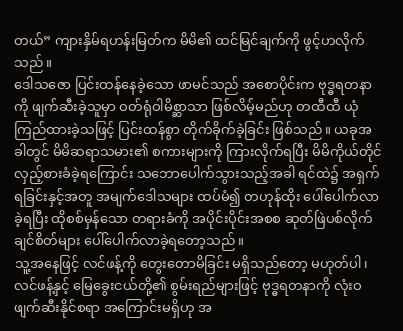တယ်” ကျားနှိမ်ရဟန်းမြတ်က မိမိ၏ ထင်မြင်ချက်ကို ဖွင့်ဟလိုက်သည်။
ဒေါသဇော ပြင်းထန်နေခဲ့သော ဖာမင်သည် အစောပိုင်းက ဗုဒ္ဓရတနာကို ဖျက်ဆီးခဲ့သူမှာ ဝတ်ရုံဝါမိစ္ဆာသာ ဖြစ်လိမ့်မည်ဟု တထီထီ ယုံကြည်ထားခဲ့သဖြင့် ပြင်းထန်စွာ တိုက်ခိုက်ခဲ့ခြင်း ဖြစ်သည်။ ယခုအခါတွင် မိမိဆရာသမား၏ စကားများကို ကြားလိုက်ရပြီး မိမိကိုယ်တိုင် လှည့်စားခံခဲ့ရကြောင်း သဘောပေါက်သွားသည့်အခါ ရင်ထဲ၌ အရှက်ရခြင်းနှင့်အတူ အမျက်ဒေါသများ ထပ်မံ၍ တဟုန်ထိုး ပေါ်ပေါက်လာခဲ့ရပြီး ထိုစစ်မှန်သော တရားခံကို အပိုင်းပိုင်းအစစ ဆုတ်ဖြဲပစ်လိုက်ချင်စိတ်များ ပေါ်ပေါက်လာခဲ့ရတော့သည်။
သူ့အနေဖြင့် လင်ဖန့်ကို တွေးတောမိခြင်း မရှိသည်တော့ မဟုတ်ပါ၊ လင်ဖန့်နှင့် မြေခွေးငယ်တို့၏ စွမ်းရည်များဖြင့် ဗုဒ္ဓရတနာကို လုံးဝ ဖျက်ဆီးနိုင်စရာ အကြောင်းမရှိဟု အ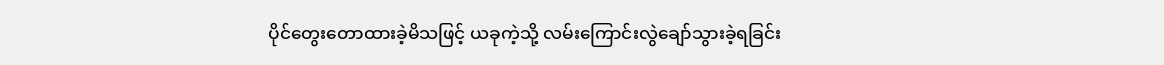ပိုင်တွေးတောထားခဲ့မိသဖြင့် ယခုကဲ့သို့ လမ်းကြောင်းလွဲချော်သွားခဲ့ရခြင်း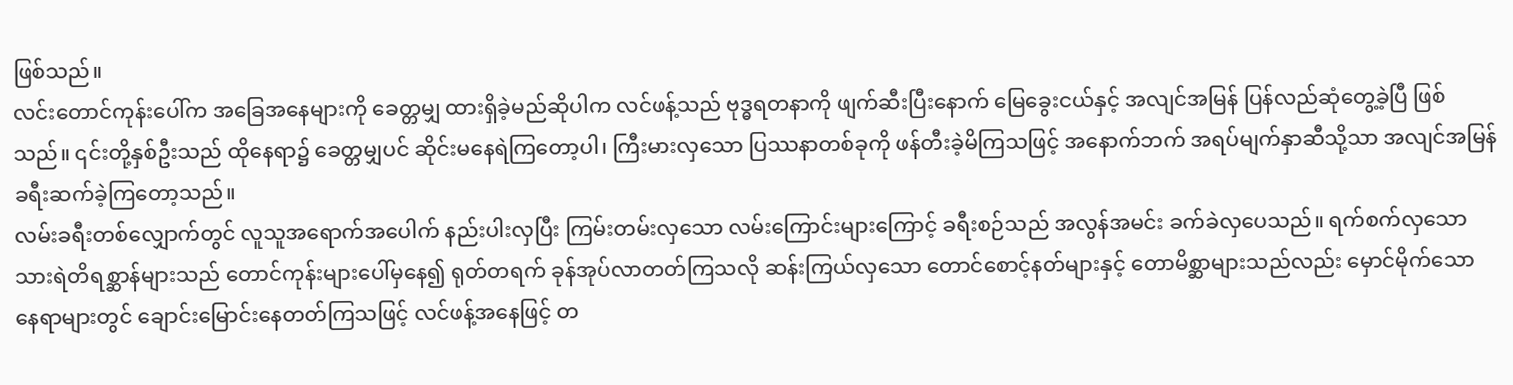ဖြစ်သည်။
လင်းတောင်ကုန်းပေါ်က အခြေအနေများကို ခေတ္တမျှ ထားရှိခဲ့မည်ဆိုပါက လင်ဖန့်သည် ဗုဒ္ဓရတနာကို ဖျက်ဆီးပြီးနောက် မြေခွေးငယ်နှင့် အလျင်အမြန် ပြန်လည်ဆုံတွေ့ခဲ့ပြီ ဖြစ်သည်။ ၎င်းတို့နှစ်ဦးသည် ထိုနေရာ၌ ခေတ္တမျှပင် ဆိုင်းမနေရဲကြတော့ပါ၊ ကြီးမားလှသော ပြဿနာတစ်ခုကို ဖန်တီးခဲ့မိကြသဖြင့် အနောက်ဘက် အရပ်မျက်နှာဆီသို့သာ အလျင်အမြန် ခရီးဆက်ခဲ့ကြတော့သည်။
လမ်းခရီးတစ်လျှောက်တွင် လူသူအရောက်အပေါက် နည်းပါးလှပြီး ကြမ်းတမ်းလှသော လမ်းကြောင်းများကြောင့် ခရီးစဉ်သည် အလွန်အမင်း ခက်ခဲလှပေသည်။ ရက်စက်လှသော သားရဲတိရစ္ဆာန်များသည် တောင်ကုန်းများပေါ်မှနေ၍ ရုတ်တရက် ခုန်အုပ်လာတတ်ကြသလို ဆန်းကြယ်လှသော တောင်စောင့်နတ်များနှင့် တောမိစ္ဆာများသည်လည်း မှောင်မိုက်သော နေရာများတွင် ချောင်းမြောင်းနေတတ်ကြသဖြင့် လင်ဖန့်အနေဖြင့် တ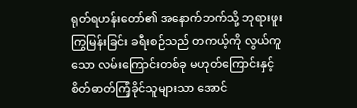ရုတ်ရဟန်းတော်၏ အနောက်ဘက်သို့ ဘုရားဖူးကြွမြန်းခြင်း ခရီးစဉ်သည် တကယ့်ကို လွယ်ကူသော လမ်းကြောင်းတစ်ခု မဟုတ်ကြောင်းနှင့် စိတ်ဓာတ်ကြံ့ခိုင်သူများသာ အောင်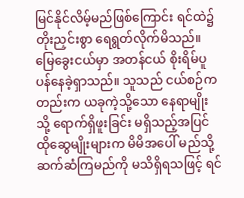မြင်နိုင်လိမ့်မည်ဖြစ်ကြောင်း ရင်ထဲ၌ တိုးညှင်းစွာ ရေရွတ်လိုက်မိသည်။
မြေခွေးငယ်မှာ အတန်ငယ် စိုးရိမ်ပူပန်နေခဲ့ရှာသည်။ သူသည် ငယ်စဉ်ကတည်းက ယခုကဲ့သို့သော နေရာမျိုးသို့ ရောက်ရှိဖူးခြင်း မရှိသည့်အပြင် ထိုဆွေမျိုးများက မိမိအပေါ် မည်သို့ ဆက်ဆံကြမည်ကို မသိရှိရသဖြင့် ရင်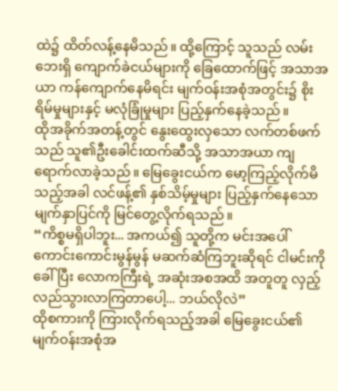ထဲ၌ ထိတ်လန့်နေမိသည်။ ထို့ကြောင့် သူသည် လမ်းဘေးရှိ ကျောက်ခဲငယ်များကို ခြေထောက်ဖြင့် အသာအယာ ကန်ကျောက်နေမိရင်း မျက်ဝန်းအစုံအတွင်း၌ စိုးရိမ်မှုများနှင့် မလုံခြုံမှုများ ပြည့်နှက်နေခဲ့သည်။
ထိုအခိုက်အတန့်တွင် နွေးထွေးလှသော လက်တစ်ဖက်သည် သူ၏ဦးခေါင်းထက်ဆီသို့ အသာအယာ ကျရောက်လာခဲ့သည်။ မြေခွေးငယ်က မော့ကြည့်လိုက်မိသည့်အခါ လင်ဖန့်၏ နှစ်သိမ့်မှုများ ပြည့်နှက်နေသော မျက်နှာပြင်ကို မြင်တွေ့လိုက်ရသည်။
“ကိစ္စမရှိပါဘူး... အကယ်၍ သူတို့က မင်းအပေါ် ကောင်းကောင်းမွန်မွန် မဆက်ဆံကြဘူးဆိုရင် ငါမင်းကိုခေါ်ပြီး လောကကြီးရဲ့ အဆုံးအစအထိ အတူတူ လှည့်လည်သွားလာကြတာပေါ့... ဘယ်လိုလဲ”
ထိုစကားကို ကြားလိုက်ရသည့်အခါ မြေခွေးငယ်၏ မျက်ဝန်းအစုံအ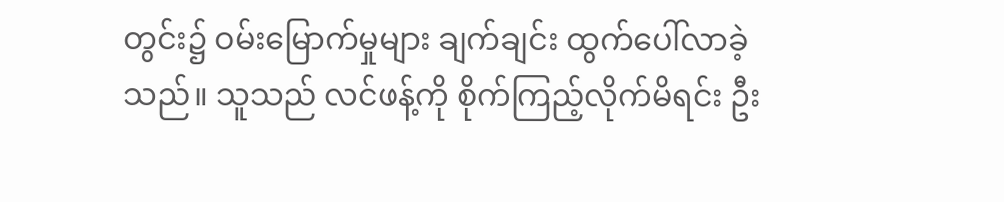တွင်း၌ ဝမ်းမြောက်မှုများ ချက်ချင်း ထွက်ပေါ်လာခဲ့သည်။ သူသည် လင်ဖန့်ကို စိုက်ကြည့်လိုက်မိရင်း ဦး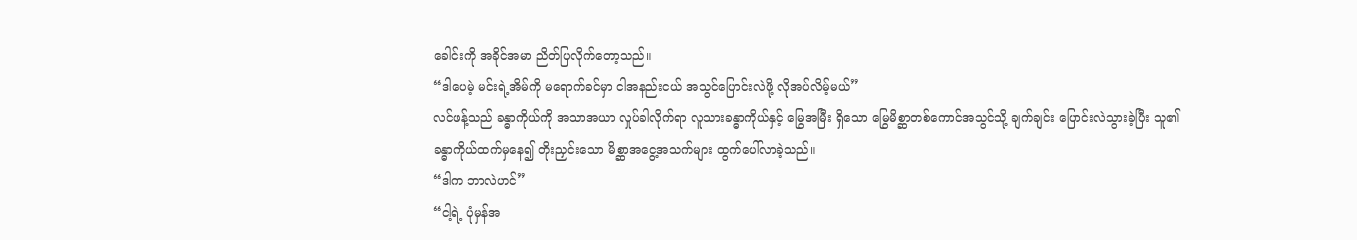ခေါင်းကို အခိုင်အမာ ညိတ်ပြလိုက်တော့သည်။
“ဒါပေမဲ့ မင်းရဲ့အိမ်ကို မရောက်ခင်မှာ ငါအနည်းငယ် အသွင်ပြောင်းလဲဖို့ လိုအပ်လိမ့်မယ်”
လင်ဖန့်သည် ခန္ဓာကိုယ်ကို အသာအယာ လှုပ်ခါလိုက်ရာ လူသားခန္ဓာကိုယ်နှင့် မြွေအမြီး ရှိသော မြွေမိစ္ဆာတစ်ကောင်အသွင်သို့ ချက်ချင်း ပြောင်းလဲသွားခဲ့ပြီး သူ၏ ခန္ဓာကိုယ်ထက်မှနေ၍ တိုးညှင်းသော မိစ္ဆာအငွေ့အသက်များ ထွက်ပေါ်လာခဲ့သည်။
“ဒါက ဘာလဲဟင်”
“ငါ့ရဲ့ ပုံမှန်အ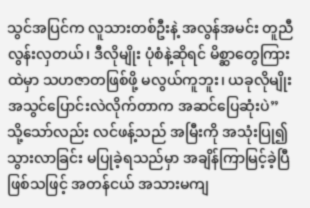သွင်အပြင်က လူသားတစ်ဦးနဲ့ အလွန်အမင်း တူညီလွန်းလှတယ်၊ ဒီလိုမျိုး ပုံစံနဲ့ဆိုရင် မိစ္ဆာတွေကြားထဲမှာ သဟဇာတဖြစ်ဖို့ မလွယ်ကူဘူး၊ ယခုလိုမျိုး အသွင်ပြောင်းလဲလိုက်တာက အဆင်ပြေဆုံးပဲ”
သို့သော်လည်း လင်ဖန့်သည် အမြီးကို အသုံးပြု၍ သွားလာခြင်း မပြုခဲ့ရသည်မှာ အချိန်ကြာမြင့်ခဲ့ပြီ ဖြစ်သဖြင့် အတန်ငယ် အသားမကျ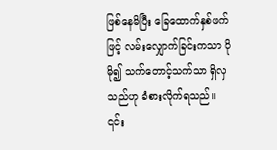ဖြစ်နေမိပြီး ခြေထောက်နှစ်ဖက်ဖြင့် လမ်းလျှောက်ခြင်းကသာ ပိုမို၍ သက်တောင့်သက်သာ ရှိလှသည်ဟု ခံစားလိုက်ရသည်။
၎င်း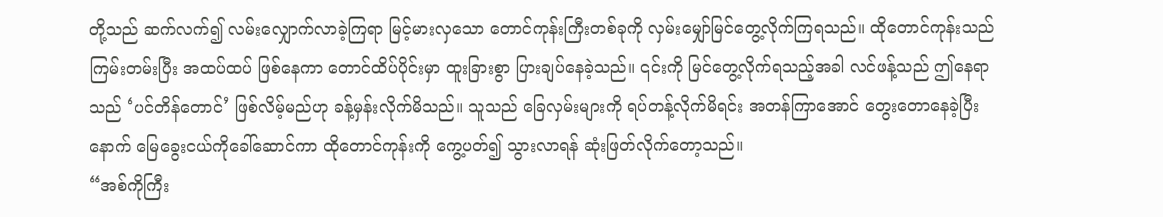တို့သည် ဆက်လက်၍ လမ်းလျှောက်လာခဲ့ကြရာ မြင့်မားလှသော တောင်ကုန်းကြီးတစ်ခုကို လှမ်းမျှော်မြင်တွေ့လိုက်ကြရသည်။ ထိုတောင်ကုန်းသည် ကြမ်းတမ်းပြီး အထပ်ထပ် ဖြစ်နေကာ တောင်ထိပ်ပိုင်းမှာ ထူးခြားစွာ ပြားချပ်နေခဲ့သည်။ ၎င်းကို မြင်တွေ့လိုက်ရသည့်အခါ လင်ဖန့်သည် ဤနေရာသည် ‘ပင်တိန်တောင်’ ဖြစ်လိမ့်မည်ဟု ခန့်မှန်းလိုက်မိသည်။ သူသည် ခြေလှမ်းများကို ရပ်တန့်လိုက်မိရင်း အတန်ကြာအောင် တွေးတောနေခဲ့ပြီးနောက် မြေခွေးငယ်ကိုခေါ်ဆောင်ကာ ထိုတောင်ကုန်းကို ကွေ့ပတ်၍ သွားလာရန် ဆုံးဖြတ်လိုက်တော့သည်။
“အစ်ကိုကြီး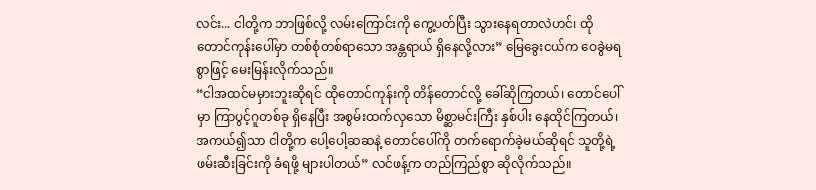လင်း... ငါတို့က ဘာဖြစ်လို့ လမ်းကြောင်းကို ကွေ့ပတ်ပြီး သွားနေရတာလဲဟင်၊ ထိုတောင်ကုန်းပေါ်မှာ တစ်စုံတစ်ရာသော အန္တရာယ် ရှိနေလို့လား” မြေခွေးငယ်က ဝေခွဲမရစွာဖြင့် မေးမြန်းလိုက်သည်။
“ငါအထင်မမှားဘူးဆိုရင် ထိုတောင်ကုန်းကို တိန်တောင်လို့ ခေါ်ဆိုကြတယ်၊ တောင်ပေါ်မှာ ကြာပွင့်ဂူတစ်ခု ရှိနေပြီး အစွမ်းထက်လှသော မိစ္ဆာမင်းကြီး နှစ်ပါး နေထိုင်ကြတယ်၊ အကယ်၍သာ ငါတို့က ပေါ့ပေါ့ဆဆနဲ့ တောင်ပေါ်ကို တက်ရောက်ခဲ့မယ်ဆိုရင် သူတို့ရဲ့ ဖမ်းဆီးခြင်းကို ခံရဖို့ များပါတယ်” လင်ဖန့်က တည်ကြည်စွာ ဆိုလိုက်သည်။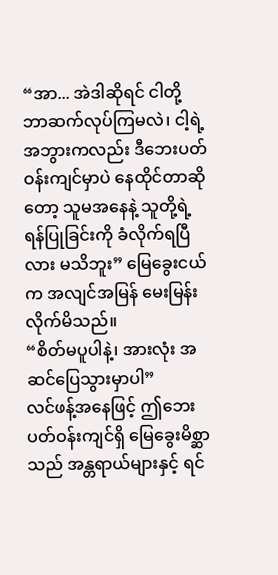“အာ... အဲဒါဆိုရင် ငါတို့ ဘာဆက်လုပ်ကြမလဲ၊ ငါ့ရဲ့အဘွားကလည်း ဒီဘေးပတ်ဝန်းကျင်မှာပဲ နေထိုင်တာဆိုတော့ သူမအနေနဲ့ သူတို့ရဲ့ ရန်ပြုခြင်းကို ခံလိုက်ရပြီလား မသိဘူး” မြေခွေးငယ်က အလျင်အမြန် မေးမြန်းလိုက်မိသည်။
“စိတ်မပူပါနဲ့၊ အားလုံး အဆင်ပြေသွားမှာပါ”
လင်ဖန့်အနေဖြင့် ဤဘေးပတ်ဝန်းကျင်ရှိ မြေခွေးမိစ္ဆာသည် အန္တရာယ်များနှင့် ရင်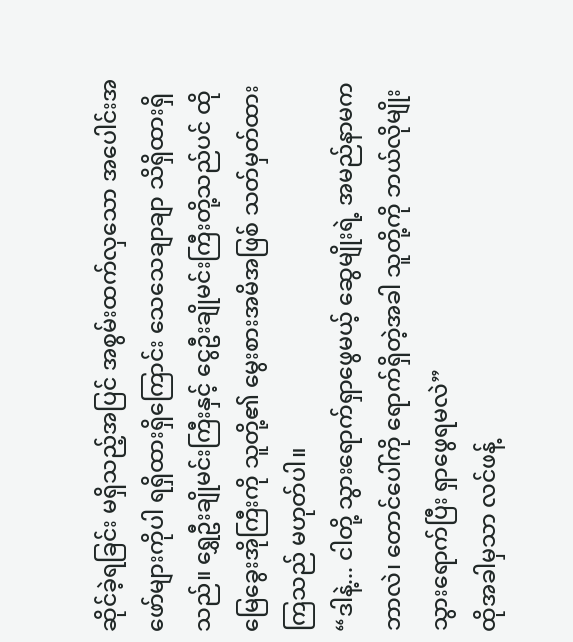ဆိုင်ခဲ့ရခြင်း မရှိသည့်အပြင် အစွမ်းထက်လှသော အပေါင်းအဖော်များကိုပါ ရရှိထားရှိကြောင်း သေသေချာချာ သိရှိထားရှိသည်။ ရွှေဦးချိုမင်းကြီးနှင့် ငွေဦးချိုမင်းကြီးတို့သည်ပင် ထိုမြေခွေးအိုကြီးကို သူတို့၏ မွေးစားအမိအဖြစ် သတ်မှတ်ထားကြသည် မဟုတ်ပါ။
“ဒါနဲ့... ငါတို့ သွားရောက်ရှာဖွေမယ့် ဆွေမျိုးရဲ့ အမည်နာမက ဘာလဲ၊ တောင်ပေါ်ကို ရောက်ရှိတဲ့အခါ သူတို့ကို ဘယ်လိုမျိုး သွားရောက်ပြီး ရှာဖွေရမလဲ”
ထိုအခါမှသာ လင်ဖန့်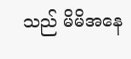သည် မိမိအနေ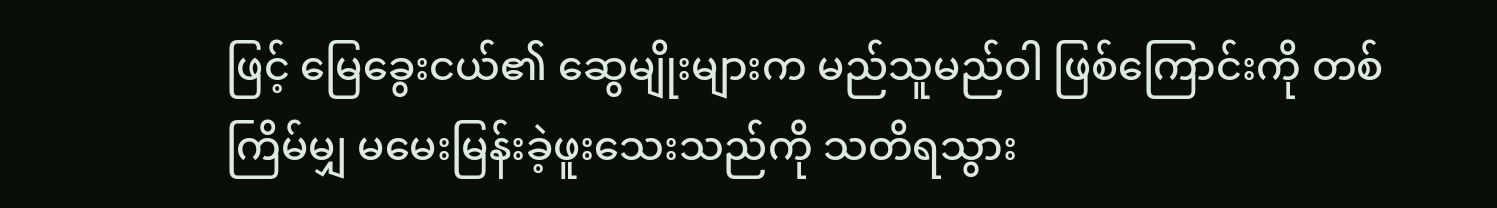ဖြင့် မြေခွေးငယ်၏ ဆွေမျိုးများက မည်သူမည်ဝါ ဖြစ်ကြောင်းကို တစ်ကြိမ်မျှ မမေးမြန်းခဲ့ဖူးသေးသည်ကို သတိရသွား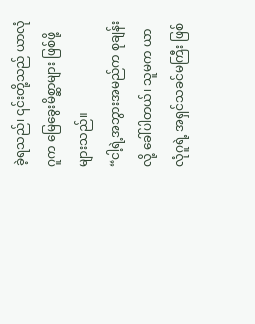ခဲ့ရသည်၊ ၎င်းတို့သည် ယာလုံဂူက မြေခွေးမိစ္ဆာများ ဖြစ်ဖို့ များသည်။
“ငါ့ရဲ့အဘွားအမည်က စုချန်းလို့ ခေါ်ပါတယ်၊ သူမက ယာလုံဂူရဲ့ အရှင်သခင်မကြီး ဖြစ်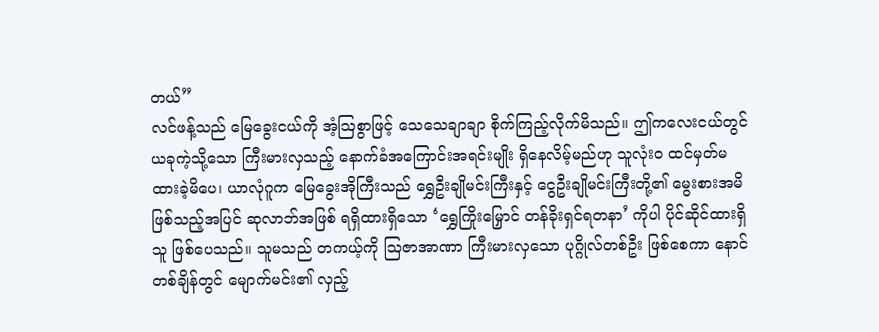တယ်”
လင်ဖန့်သည် မြေခွေးငယ်ကို အံ့ဩစွာဖြင့် သေသေချာချာ စိုက်ကြည့်လိုက်မိသည်။ ဤကလေးငယ်တွင် ယခုကဲ့သို့သော ကြီးမားလှသည့် နောက်ခံအကြောင်းအရင်းမျိုး ရှိနေလိမ့်မည်ဟု သူလုံးဝ ထင်မှတ်မထားခဲ့မိပေ၊ ယာလုံဂူက မြေခွေးအိုကြီးသည် ရွှေဦးချိုမင်းကြီးနှင့် ငွေဦးချိုမင်းကြီးတို့၏ မွေးစားအမိ ဖြစ်သည့်အပြင် ဆုလာဘ်အဖြစ် ရရှိထားရှိသော ‘ရွှေကြိုးမြှောင် တန်ခိုးရှင်ရတနာ’ ကိုပါ ပိုင်ဆိုင်ထားရှိသူ ဖြစ်ပေသည်။ သူမသည် တကယ့်ကို ဩဇာအာဏာ ကြီးမားလှသော ပုဂ္ဂိုလ်တစ်ဦး ဖြစ်စေကာ နောင်တစ်ချိန်တွင် မျောက်မင်း၏ လှည့်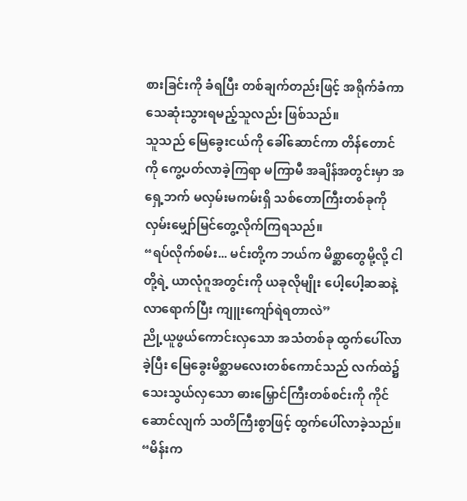စားခြင်းကို ခံရပြီး တစ်ချက်တည်းဖြင့် အရိုက်ခံကာ သေဆုံးသွားရမည့်သူလည်း ဖြစ်သည်။
သူသည် မြေခွေးငယ်ကို ခေါ်ဆောင်ကာ တိန်တောင်ကို ကွေ့ပတ်လာခဲ့ကြရာ မကြာမီ အချိန်အတွင်းမှာ အရှေ့ဘက် မလှမ်းမကမ်းရှိ သစ်တောကြီးတစ်ခုကို လှမ်းမျှော်မြင်တွေ့လိုက်ကြရသည်။
“ရပ်လိုက်စမ်း... မင်းတို့က ဘယ်က မိစ္ဆာတွေမို့လို့ ငါတို့ရဲ့ ယာလုံဂူအတွင်းကို ယခုလိုမျိုး ပေါ့ပေါ့ဆဆနဲ့ လာရောက်ပြီး ကျူးကျော်ရဲရတာလဲ”
ညို့ယူဖွယ်ကောင်းလှသော အသံတစ်ခု ထွက်ပေါ်လာခဲ့ပြီး မြေခွေးမိစ္ဆာမလေးတစ်ကောင်သည် လက်ထဲ၌ သေးသွယ်လှသော ဓားမြှောင်ကြီးတစ်စင်းကို ကိုင်ဆောင်လျက် သတိကြီးစွာဖြင့် ထွက်ပေါ်လာခဲ့သည်။
“မိန်းက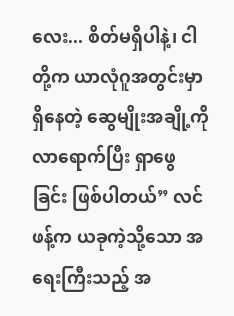လေး... စိတ်မရှိပါနဲ့၊ ငါတို့က ယာလုံဂူအတွင်းမှာ ရှိနေတဲ့ ဆွေမျိုးအချို့ကို လာရောက်ပြီး ရှာဖွေခြင်း ဖြစ်ပါတယ်” လင်ဖန့်က ယခုကဲ့သို့သော အရေးကြီးသည့် အ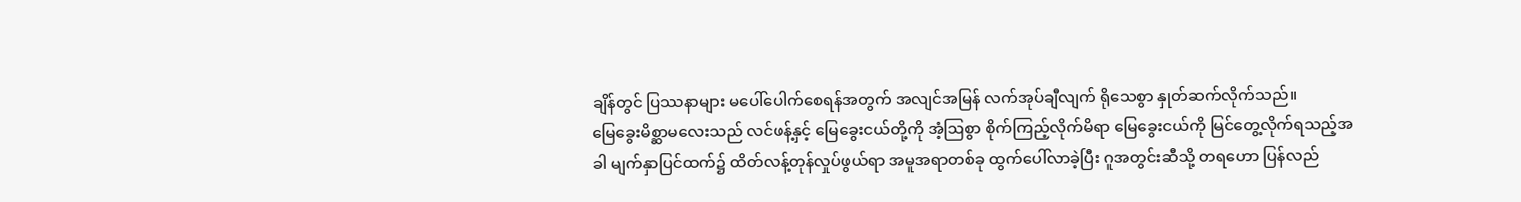ချိန်တွင် ပြဿနာများ မပေါ်ပေါက်စေရန်အတွက် အလျင်အမြန် လက်အုပ်ချီလျက် ရိုသေစွာ နှုတ်ဆက်လိုက်သည်။
မြေခွေးမိစ္ဆာမလေးသည် လင်ဖန့်နှင့် မြေခွေးငယ်တို့ကို အံ့ဩစွာ စိုက်ကြည့်လိုက်မိရာ မြေခွေးငယ်ကို မြင်တွေ့လိုက်ရသည့်အခါ မျက်နှာပြင်ထက်၌ ထိတ်လန့်တုန်လှုပ်ဖွယ်ရာ အမူအရာတစ်ခု ထွက်ပေါ်လာခဲ့ပြီး ဂူအတွင်းဆီသို့ တရဟော ပြန်လည်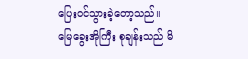ပြေးဝင်သွားခဲ့တော့သည်။
မြေခွေးအိုကြီး စုချန်းသည် မိ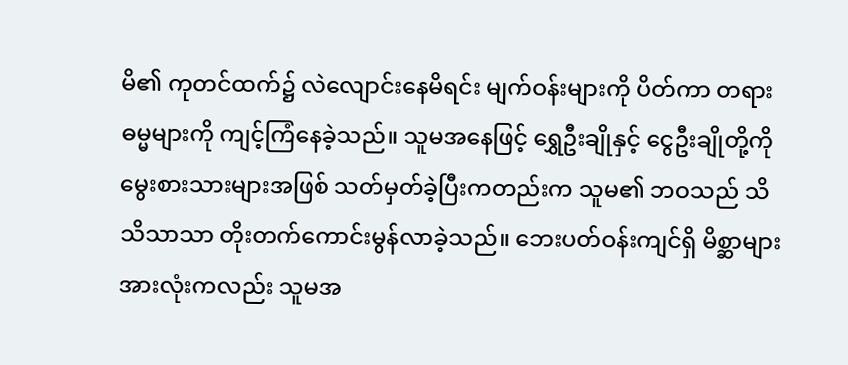မိ၏ ကုတင်ထက်၌ လဲလျောင်းနေမိရင်း မျက်ဝန်းများကို ပိတ်ကာ တရားဓမ္မများကို ကျင့်ကြံနေခဲ့သည်။ သူမအနေဖြင့် ရွှေဦးချိုနှင့် ငွေဦးချိုတို့ကို မွေးစားသားများအဖြစ် သတ်မှတ်ခဲ့ပြီးကတည်းက သူမ၏ ဘဝသည် သိသိသာသာ တိုးတက်ကောင်းမွန်လာခဲ့သည်။ ဘေးပတ်ဝန်းကျင်ရှိ မိစ္ဆာများအားလုံးကလည်း သူမအ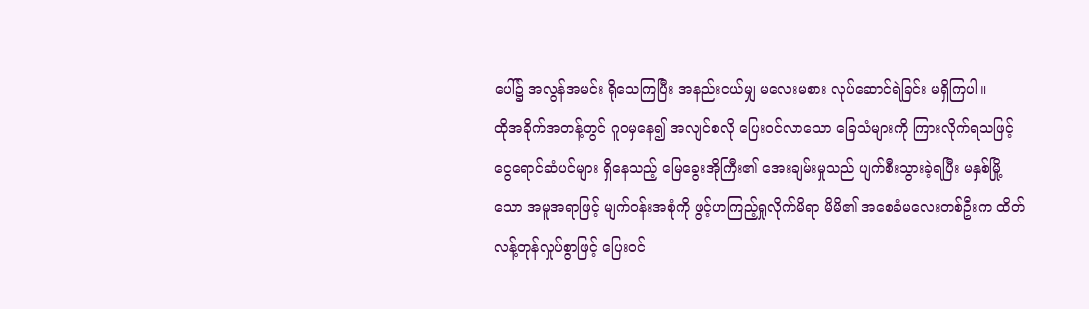ပေါ်၌ အလွန်အမင်း ရိုသေကြပြီး အနည်းငယ်မျှ မလေးမစား လုပ်ဆောင်ရဲခြင်း မရှိကြပါ။
ထိုအခိုက်အတန့်တွင် ဂူဝမှနေ၍ အလျင်စလို ပြေးဝင်လာသော ခြေသံများကို ကြားလိုက်ရသဖြင့် ငွေရောင်ဆံပင်များ ရှိနေသည့် မြေခွေးအိုကြီး၏ အေးချမ်းမှုသည် ပျက်စီးသွားခဲ့ရပြီး မနှစ်မြို့သော အမူအရာဖြင့် မျက်ဝန်းအစုံကို ဖွင့်ဟကြည့်ရှုလိုက်မိရာ မိမိ၏ အစေခံမလေးတစ်ဦးက ထိတ်လန့်တုန်လှုပ်စွာဖြင့် ပြေးဝင်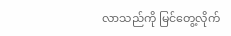လာသည်ကို မြင်တွေ့လိုက်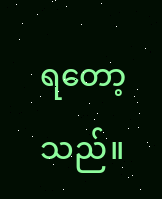ရတော့သည်။